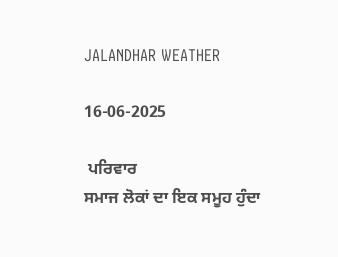JALANDHAR WEATHER

16-06-2025

 ਪਰਿਵਾਰ
ਸਮਾਜ ਲੋਕਾਂ ਦਾ ਇਕ ਸਮੂਹ ਹੁੰਦਾ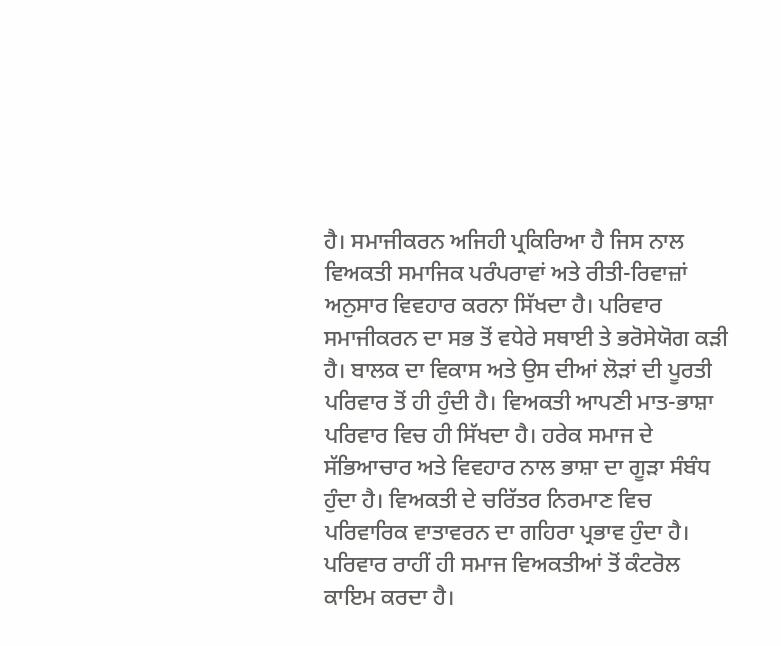ਹੈ। ਸਮਾਜੀਕਰਨ ਅਜਿਹੀ ਪ੍ਰਕਿਰਿਆ ਹੈ ਜਿਸ ਨਾਲ ਵਿਅਕਤੀ ਸਮਾਜਿਕ ਪਰੰਪਰਾਵਾਂ ਅਤੇ ਰੀਤੀ-ਰਿਵਾਜ਼ਾਂ ਅਨੁਸਾਰ ਵਿਵਹਾਰ ਕਰਨਾ ਸਿੱਖਦਾ ਹੈ। ਪਰਿਵਾਰ ਸਮਾਜੀਕਰਨ ਦਾ ਸਭ ਤੋਂ ਵਧੇਰੇ ਸਥਾਈ ਤੇ ਭਰੋਸੇਯੋਗ ਕੜੀ ਹੈ। ਬਾਲਕ ਦਾ ਵਿਕਾਸ ਅਤੇ ਉਸ ਦੀਆਂ ਲੋੜਾਂ ਦੀ ਪੂਰਤੀ ਪਰਿਵਾਰ ਤੋਂ ਹੀ ਹੁੰਦੀ ਹੈ। ਵਿਅਕਤੀ ਆਪਣੀ ਮਾਤ-ਭਾਸ਼ਾ ਪਰਿਵਾਰ ਵਿਚ ਹੀ ਸਿੱਖਦਾ ਹੈ। ਹਰੇਕ ਸਮਾਜ ਦੇ ਸੱਭਿਆਚਾਰ ਅਤੇ ਵਿਵਹਾਰ ਨਾਲ ਭਾਸ਼ਾ ਦਾ ਗੂੜਾ ਸੰਬੰਧ ਹੁੰਦਾ ਹੈ। ਵਿਅਕਤੀ ਦੇ ਚਰਿੱਤਰ ਨਿਰਮਾਣ ਵਿਚ ਪਰਿਵਾਰਿਕ ਵਾਤਾਵਰਨ ਦਾ ਗਹਿਰਾ ਪ੍ਰਭਾਵ ਹੁੰਦਾ ਹੈ। ਪਰਿਵਾਰ ਰਾਹੀਂ ਹੀ ਸਮਾਜ ਵਿਅਕਤੀਆਂ ਤੋਂ ਕੰਟਰੋਲ ਕਾਇਮ ਕਰਦਾ ਹੈ।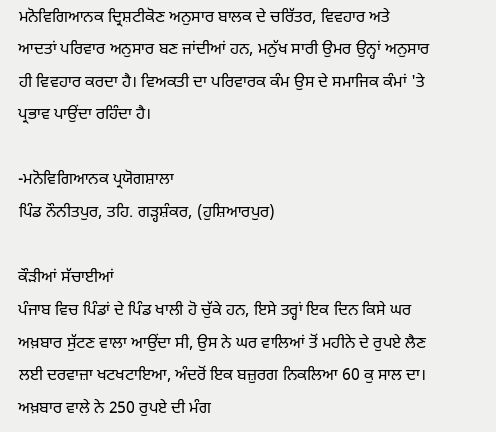ਮਨੋਵਿਗਿਆਨਕ ਦ੍ਰਿਸ਼ਟੀਕੋਣ ਅਨੁਸਾਰ ਬਾਲਕ ਦੇ ਚਰਿੱਤਰ, ਵਿਵਹਾਰ ਅਤੇ ਆਦਤਾਂ ਪਰਿਵਾਰ ਅਨੁਸਾਰ ਬਣ ਜਾਂਦੀਆਂ ਹਨ, ਮਨੁੱਖ ਸਾਰੀ ਉਮਰ ਉਨ੍ਹਾਂ ਅਨੁਸਾਰ ਹੀ ਵਿਵਹਾਰ ਕਰਦਾ ਹੈ। ਵਿਅਕਤੀ ਦਾ ਪਰਿਵਾਰਕ ਕੰਮ ਉਸ ਦੇ ਸਮਾਜਿਕ ਕੰਮਾਂ 'ਤੇ ਪ੍ਰਭਾਵ ਪਾਉਂਦਾ ਰਹਿੰਦਾ ਹੈ।

-ਮਨੋਵਿਗਿਆਨਕ ਪ੍ਰਯੋਗਸ਼ਾਲਾ
ਪਿੰਡ ਨੌਨੀਤਪੁਰ, ਤਹਿ. ਗੜ੍ਹਸ਼ੰਕਰ, (ਹੁਸ਼ਿਆਰਪੁਰ)

ਕੌੜੀਆਂ ਸੱਚਾਈਆਂ
ਪੰਜਾਬ ਵਿਚ ਪਿੰਡਾਂ ਦੇ ਪਿੰਡ ਖਾਲੀ ਹੋ ਚੁੱਕੇ ਹਨ, ਇਸੇ ਤਰ੍ਹਾਂ ਇਕ ਦਿਨ ਕਿਸੇ ਘਰ ਅਖ਼ਬਾਰ ਸੁੱਟਣ ਵਾਲਾ ਆਉਂਦਾ ਸੀ, ਉਸ ਨੇ ਘਰ ਵਾਲਿਆਂ ਤੋਂ ਮਹੀਨੇ ਦੇ ਰੁਪਏ ਲੈਣ ਲਈ ਦਰਵਾਜ਼ਾ ਖਟਖਟਾਇਆ, ਅੰਦਰੋਂ ਇਕ ਬਜ਼ੁਰਗ ਨਿਕਲਿਆ 60 ਕੁ ਸਾਲ ਦਾ। ਅਖ਼ਬਾਰ ਵਾਲੇ ਨੇ 250 ਰੁਪਏ ਦੀ ਮੰਗ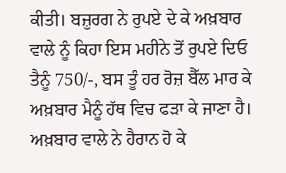ਕੀਤੀ। ਬਜ਼ੁਰਗ ਨੇ ਰੁਪਏ ਦੇ ਕੇ ਅਖ਼ਬਾਰ ਵਾਲੇ ਨੂੰ ਕਿਹਾ ਇਸ ਮਹੀਨੇ ਤੋਂ ਰੁਪਏ ਦਿਓ ਤੈਨੂੰ 750/-, ਬਸ ਤੂੰ ਹਰ ਰੋਜ਼ ਬੈੱਲ ਮਾਰ ਕੇ ਅਖ਼ਬਾਰ ਮੈਨੂੰ ਹੱਥ ਵਿਚ ਫੜਾ ਕੇ ਜਾਣਾ ਹੈ। ਅਖ਼ਬਾਰ ਵਾਲੇ ਨੇ ਹੈਰਾਨ ਹੋ ਕੇ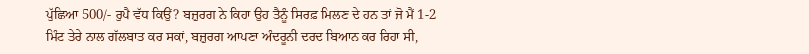ਪੁੱਛਿਆ 500/- ਰੁਪੈ ਵੱਧ ਕਿਉਂ? ਬਜ਼ੁਰਗ ਨੇ ਕਿਹਾ ਉਹ ਤੈਨੂੰ ਸਿਰਫ਼ ਮਿਲਣ ਦੇ ਹਨ ਤਾਂ ਜੋ ਮੈਂ 1-2 ਮਿੰਟ ਤੇਰੇ ਨਾਲ ਗੱਲਬਾਤ ਕਰ ਸਕਾਂ, ਬਜ਼ੁਰਗ ਆਪਣਾ ਅੰਦਰੂਨੀ ਦਰਦ ਬਿਆਨ ਕਰ ਰਿਹਾ ਸੀ,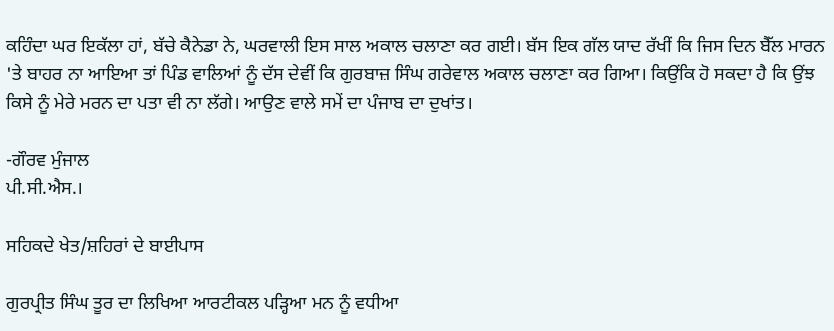ਕਹਿੰਦਾ ਘਰ ਇਕੱਲਾ ਹਾਂ, ਬੱਚੇ ਕੈਨੇਡਾ ਨੇ, ਘਰਵਾਲੀ ਇਸ ਸਾਲ ਅਕਾਲ ਚਲਾਣਾ ਕਰ ਗਈ। ਬੱਸ ਇਕ ਗੱਲ ਯਾਦ ਰੱਖੀਂ ਕਿ ਜਿਸ ਦਿਨ ਬੈੱਲ ਮਾਰਨ 'ਤੇ ਬਾਹਰ ਨਾ ਆਇਆ ਤਾਂ ਪਿੰਡ ਵਾਲਿਆਂ ਨੂੰ ਦੱਸ ਦੇਵੀਂ ਕਿ ਗੁਰਬਾਜ਼ ਸਿੰਘ ਗਰੇਵਾਲ ਅਕਾਲ ਚਲਾਣਾ ਕਰ ਗਿਆ। ਕਿਉਂਕਿ ਹੋ ਸਕਦਾ ਹੈ ਕਿ ਉਂਝ ਕਿਸੇ ਨੂੰ ਮੇਰੇ ਮਰਨ ਦਾ ਪਤਾ ਵੀ ਨਾ ਲੱਗੇ। ਆਉਣ ਵਾਲੇ ਸਮੇਂ ਦਾ ਪੰਜਾਬ ਦਾ ਦੁਖਾਂਤ।

-ਗੌਰਵ ਮੁੰਜਾਲ
ਪੀ.ਸੀ.ਐਸ.।

ਸਹਿਕਦੇ ਖੇਤ/ਸ਼ਹਿਰਾਂ ਦੇ ਬਾਈਪਾਸ

ਗੁਰਪ੍ਰੀਤ ਸਿੰਘ ਤੂਰ ਦਾ ਲਿਖਿਆ ਆਰਟੀਕਲ ਪੜ੍ਹਿਆ ਮਨ ਨੂੰ ਵਧੀਆ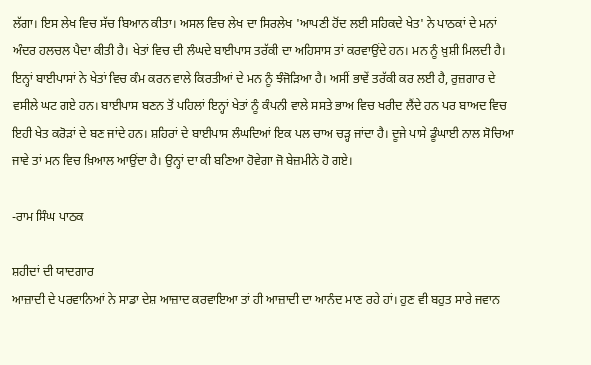ਲੱਗਾ। ਇਸ ਲੇਖ ਵਿਚ ਸੱਚ ਬਿਆਨ ਕੀਤਾ। ਅਸਲ ਵਿਚ ਲੇਖ ਦਾ ਸਿਰਲੇਖ 'ਆਪਣੀ ਹੋਂਦ ਲਈ ਸਹਿਕਦੇ ਖੇਤ' ਨੇ ਪਾਠਕਾਂ ਦੇ ਮਨਾਂ ਅੰਦਰ ਹਲਚਲ ਪੈਦਾ ਕੀਤੀ ਹੈ। ਖੇਤਾਂ ਵਿਚ ਦੀ ਲੰਘਦੇ ਬਾਈਪਾਸ ਤਰੱਕੀ ਦਾ ਅਹਿਸਾਸ ਤਾਂ ਕਰਵਾਉਂਦੇ ਹਨ। ਮਨ ਨੂੰ ਖ਼ੁਸ਼ੀ ਮਿਲਦੀ ਹੈ। ਇਨ੍ਹਾਂ ਬਾਈਪਾਸਾਂ ਨੇ ਖੇਤਾਂ ਵਿਚ ਕੰਮ ਕਰਨ ਵਾਲੇ ਕਿਰਤੀਆਂ ਦੇ ਮਨ ਨੂੰ ਝੰਜੋੜਿਆ ਹੈ। ਅਸੀਂ ਭਾਵੇਂ ਤਰੱਕੀ ਕਰ ਲਈ ਹੈ, ਰੁਜ਼ਗਾਰ ਦੇ ਵਸੀਲੇ ਘਟ ਗਏ ਹਨ। ਬਾਈਪਾਸ ਬਣਨ ਤੋਂ ਪਹਿਲਾਂ ਇਨ੍ਹਾਂ ਖੇਤਾਂ ਨੂੰ ਕੰਪਨੀ ਵਾਲੇ ਸਸਤੇ ਭਾਅ ਵਿਚ ਖਰੀਦ ਲੈਂਦੇ ਹਨ ਪਰ ਬਾਅਦ ਵਿਚ ਇਹੀ ਖੇਤ ਕਰੋੜਾਂ ਦੇ ਬਣ ਜਾਂਦੇ ਹਨ। ਸ਼ਹਿਰਾਂ ਦੇ ਬਾਈਪਾਸ ਲੰਘਦਿਆਂ ਇਕ ਪਲ ਚਾਅ ਚੜ੍ਹ ਜਾਂਦਾ ਹੈ। ਦੂਜੇ ਪਾਸੇ ਡੂੰਘਾਈ ਨਾਲ ਸੋਚਿਆ ਜਾਵੇ ਤਾਂ ਮਨ ਵਿਚ ਖ਼ਿਆਲ ਆਉਂਦਾ ਹੈ। ਉਨ੍ਹਾਂ ਦਾ ਕੀ ਬਣਿਆ ਹੋਵੇਗਾ ਜੋ ਬੇਜ਼ਮੀਨੇ ਹੋ ਗਏ।

-ਰਾਮ ਸਿੰਘ ਪਾਠਕ

ਸ਼ਹੀਦਾਂ ਦੀ ਯਾਦਗਾਰ
ਆਜ਼ਾਦੀ ਦੇ ਪਰਵਾਨਿਆਂ ਨੇ ਸਾਡਾ ਦੇਸ਼ ਆਜ਼ਾਦ ਕਰਵਾਇਆ ਤਾਂ ਹੀ ਆਜ਼ਾਦੀ ਦਾ ਆਨੰਦ ਮਾਣ ਰਹੇ ਹਾਂ। ਹੁਣ ਵੀ ਬਹੁਤ ਸਾਰੇ ਜਵਾਨ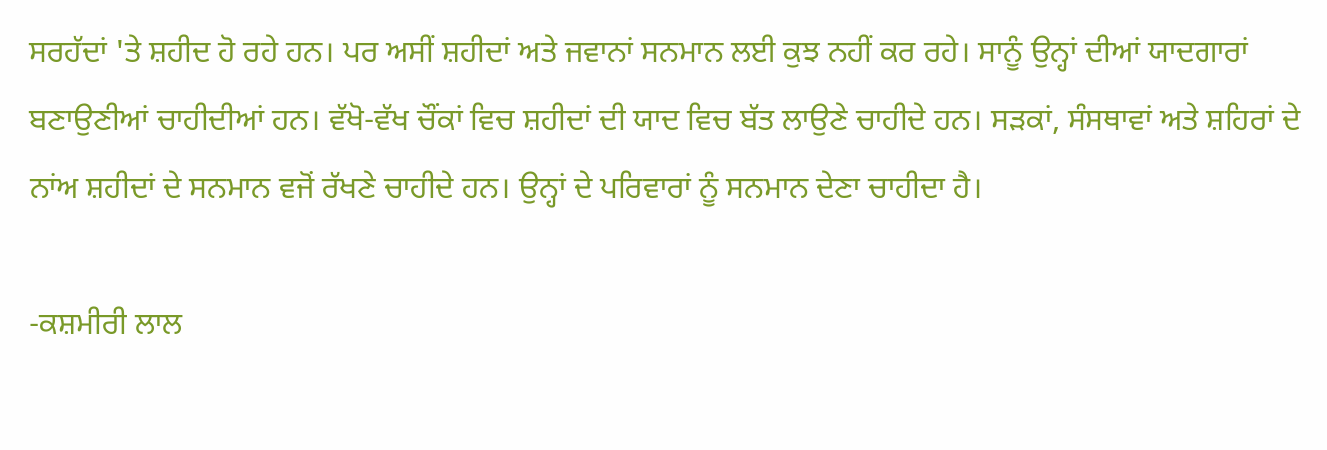ਸਰਹੱਦਾਂ 'ਤੇ ਸ਼ਹੀਦ ਹੋ ਰਹੇ ਹਨ। ਪਰ ਅਸੀਂ ਸ਼ਹੀਦਾਂ ਅਤੇ ਜਵਾਨਾਂ ਸਨਮਾਨ ਲਈ ਕੁਝ ਨਹੀਂ ਕਰ ਰਹੇ। ਸਾਨੂੰ ਉਨ੍ਹਾਂ ਦੀਆਂ ਯਾਦਗਾਰਾਂ ਬਣਾਉਣੀਆਂ ਚਾਹੀਦੀਆਂ ਹਨ। ਵੱਖੋ-ਵੱਖ ਚੌਂਕਾਂ ਵਿਚ ਸ਼ਹੀਦਾਂ ਦੀ ਯਾਦ ਵਿਚ ਬੱਤ ਲਾਉਣੇ ਚਾਹੀਦੇ ਹਨ। ਸੜਕਾਂ, ਸੰਸਥਾਵਾਂ ਅਤੇ ਸ਼ਹਿਰਾਂ ਦੇ ਨਾਂਅ ਸ਼ਹੀਦਾਂ ਦੇ ਸਨਮਾਨ ਵਜੋਂ ਰੱਖਣੇ ਚਾਹੀਦੇ ਹਨ। ਉਨ੍ਹਾਂ ਦੇ ਪਰਿਵਾਰਾਂ ਨੂੰ ਸਨਮਾਨ ਦੇਣਾ ਚਾਹੀਦਾ ਹੈ।

-ਕਸ਼ਮੀਰੀ ਲਾਲ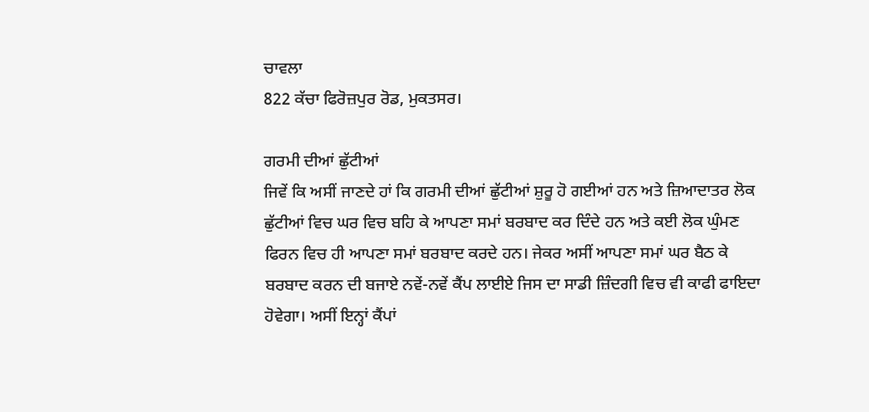ਚਾਵਲਾ
822 ਕੱਚਾ ਫਿਰੋਜ਼ਪੁਰ ਰੋਡ, ਮੁਕਤਸਰ।

ਗਰਮੀ ਦੀਆਂ ਛੁੱਟੀਆਂ
ਜਿਵੇਂ ਕਿ ਅਸੀਂ ਜਾਣਦੇ ਹਾਂ ਕਿ ਗਰਮੀ ਦੀਆਂ ਛੁੱਟੀਆਂ ਸ਼ੁਰੂ ਹੋ ਗਈਆਂ ਹਨ ਅਤੇ ਜ਼ਿਆਦਾਤਰ ਲੋਕ ਛੁੱਟੀਆਂ ਵਿਚ ਘਰ ਵਿਚ ਬਹਿ ਕੇ ਆਪਣਾ ਸਮਾਂ ਬਰਬਾਦ ਕਰ ਦਿੰਦੇ ਹਨ ਅਤੇ ਕਈ ਲੋਕ ਘੁੰਮਣ ਫਿਰਨ ਵਿਚ ਹੀ ਆਪਣਾ ਸਮਾਂ ਬਰਬਾਦ ਕਰਦੇ ਹਨ। ਜੇਕਰ ਅਸੀਂ ਆਪਣਾ ਸਮਾਂ ਘਰ ਬੈਠ ਕੇ ਬਰਬਾਦ ਕਰਨ ਦੀ ਬਜਾਏ ਨਵੇਂ-ਨਵੇਂ ਕੈਂਪ ਲਾਈਏ ਜਿਸ ਦਾ ਸਾਡੀ ਜ਼ਿੰਦਗੀ ਵਿਚ ਵੀ ਕਾਫੀ ਫਾਇਦਾ ਹੋਵੇਗਾ। ਅਸੀਂ ਇਨ੍ਹਾਂ ਕੈਂਪਾਂ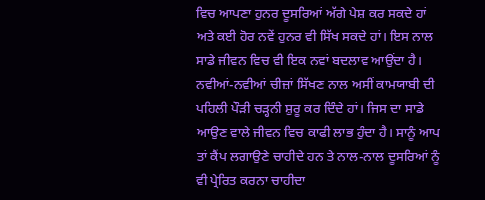ਵਿਚ ਆਪਣਾ ਹੁਨਰ ਦੂਸਰਿਆਂ ਅੱਗੇ ਪੇਸ਼ ਕਰ ਸਕਦੇ ਹਾਂ ਅਤੇ ਕਈ ਹੋਰ ਨਵੇਂ ਹੁਨਰ ਵੀ ਸਿੱਖ ਸਕਦੇ ਹਾਂ। ਇਸ ਨਾਲ ਸਾਡੇ ਜੀਵਨ ਵਿਚ ਵੀ ਇਕ ਨਵਾਂ ਬਦਲਾਵ ਆਉਂਦਾ ਹੈ।
ਨਵੀਆਂ-ਨਵੀਆਂ ਚੀਜ਼ਾਂ ਸਿੱਖਣ ਨਾਲ ਅਸੀਂ ਕਾਮਯਾਬੀ ਦੀ ਪਹਿਲੀ ਪੌੜੀ ਚੜ੍ਹਨੀ ਸ਼ੁਰੂ ਕਰ ਦਿੰਦੇ ਹਾਂ। ਜਿਸ ਦਾ ਸਾਡੇ ਆਉਣ ਵਾਲੇ ਜੀਵਨ ਵਿਚ ਕਾਫੀ ਲਾਭ ਹੁੰਦਾ ਹੈ। ਸਾਨੂੰ ਆਪ ਤਾਂ ਕੈਂਪ ਲਗਾਉਣੇ ਚਾਹੀਦੇ ਹਨ ਤੇ ਨਾਲ-ਨਾਲ ਦੂਸਰਿਆਂ ਨੂੰ ਵੀ ਪ੍ਰੇਰਿਤ ਕਰਨਾ ਚਾਹੀਦਾ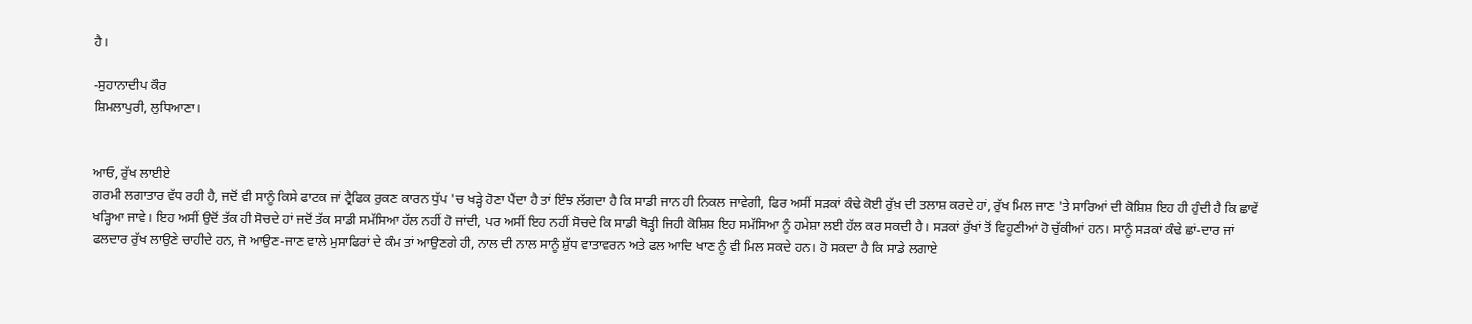ਹੈ।

-ਸੁਹਾਨਾਦੀਪ ਕੌਰ
ਸ਼ਿਮਲਾਪੁਰੀ, ਲੁਧਿਆਣਾ।


ਆਓ, ਰੁੱਖ ਲਾਈਏ
ਗਰਮੀ ਲਗਾਤਾਰ ਵੱਧ ਰਹੀ ਹੈ, ਜਦੋਂ ਵੀ ਸਾਨੂੰ ਕਿਸੇ ਫਾਟਕ ਜਾਂ ਟ੍ਰੈਫਿਕ ਰੁਕਣ ਕਾਰਨ ਧੁੱਪ 'ਚ ਖੜ੍ਹੇ ਹੋਣਾ ਪੈਂਦਾ ਹੈ ਤਾਂ ਇੰਝ ਲੱਗਦਾ ਹੈ ਕਿ ਸਾਡੀ ਜਾਨ ਹੀ ਨਿਕਲ ਜਾਵੇਗੀ, ਫਿਰ ਅਸੀਂ ਸੜਕਾਂ ਕੰਢੇ ਕੋਈ ਰੁੱਖ਼ ਦੀ ਤਲਾਸ਼ ਕਰਦੇ ਹਾਂ, ਰੁੱਖ ਮਿਲ ਜਾਣ 'ਤੇ ਸਾਰਿਆਂ ਦੀ ਕੋਸ਼ਿਸ਼ ਇਹ ਹੀ ਹੁੰਦੀ ਹੈ ਕਿ ਛਾਵੇਂ ਖੜ੍ਹਿਆ ਜਾਵੇ। ਇਹ ਅਸੀਂ ਉਦੋਂ ਤੱਕ ਹੀ ਸੋਚਦੇ ਹਾਂ ਜਦੋਂ ਤੱਕ ਸਾਡੀ ਸਮੱਸਿਆ ਹੱਲ ਨਹੀਂ ਹੋ ਜਾਂਦੀ, ਪਰ ਅਸੀਂ ਇਹ ਨਹੀਂ ਸੋਚਦੇ ਕਿ ਸਾਡੀ ਥੋੜ੍ਹੀ ਜਿਹੀ ਕੋਸ਼ਿਸ਼ ਇਹ ਸਮੱਸਿਆ ਨੂੰ ਹਮੇਸ਼ਾ ਲਈ ਹੱਲ ਕਰ ਸਕਦੀ ਹੈ। ਸੜਕਾਂ ਰੁੱਖਾਂ ਤੋਂ ਵਿਹੂਣੀਆਂ ਹੋ ਚੁੱਕੀਆਂ ਹਨ। ਸਾਨੂੰ ਸੜਕਾਂ ਕੰਢੇ ਛਾਂ-ਦਾਰ ਜਾਂ ਫਲਦਾਰ ਰੁੱਖ ਲਾਉਣੇ ਚਾਹੀਦੇ ਹਨ, ਜੋ ਆਉਣ-ਜਾਣ ਵਾਲੇ ਮੁਸਾਫਿਰਾਂ ਦੇ ਕੰਮ ਤਾਂ ਆਉਣਗੇ ਹੀ, ਨਾਲ ਦੀ ਨਾਲ ਸਾਨੂੰ ਸ਼ੁੱਧ ਵਾਤਾਵਰਨ ਅਤੇ ਫਲ ਆਦਿ ਖਾਣ ਨੂੰ ਵੀ ਮਿਲ ਸਕਦੇ ਹਨ। ਹੋ ਸਕਦਾ ਹੈ ਕਿ ਸਾਡੇ ਲਗਾਏ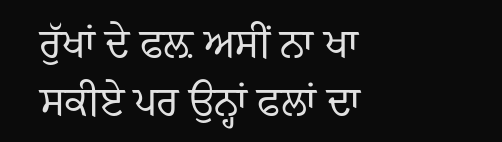ਰੁੱਖਾਂ ਦੇ ਫਲ਼ ਅਸੀਂ ਨਾ ਖਾ ਸਕੀਏ ਪਰ ਉਨ੍ਹਾਂ ਫਲਾਂ ਦਾ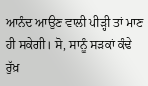ਆਨੰਦ ਆਉਣ ਵਾਲੀ ਪੀੜ੍ਹੀ ਤਾਂ ਮਾਣ ਹੀ ਸਕੇਗੀ। ਸੋ, ਸਾਨੂੰ ਸੜਕਾਂ ਕੰਢੇ ਰੁੱਖ਼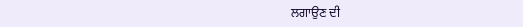ਲਗਾਉਣ ਦੀ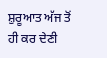ਸ਼ੁਰੂਆਤ ਅੱਜ ਤੋਂ ਹੀ ਕਰ ਦੇਣੀ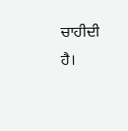ਚਾਹੀਦੀ ਹੈ।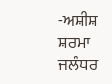-ਅਸ਼ੀਸ਼ ਸ਼ਰਮਾ ਜਲੰਧਰ